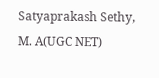Satyaprakash Sethy, M. A(UGC NET)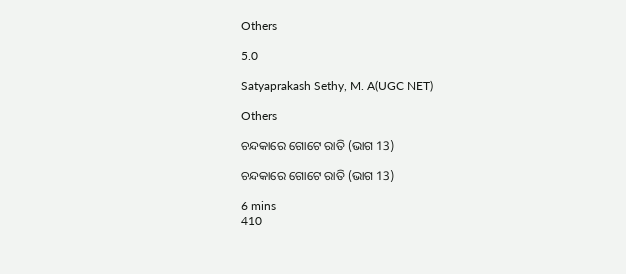Others

5.0

Satyaprakash Sethy, M. A(UGC NET)

Others

ଚନ୍ଦକାରେ ଗୋଟେ ରାତି (ଭାଗ 13)

ଚନ୍ଦକାରେ ଗୋଟେ ରାତି (ଭାଗ 13)

6 mins
410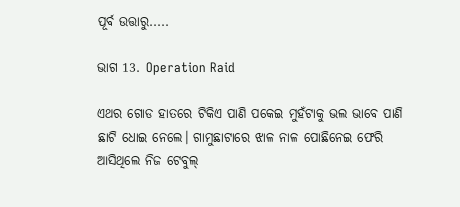ପୂର୍ବ ଉତ୍ତାରୁ.....

ଭାଗ 13. Operation Raid

ଏଥର ଗୋଡ ହାତରେ ଟିକିଏ ପାଣି ପକେଇ ମୁହଁଟାକୁ ଭଲ ଭାବେ ପାଣି ଛାଟି ଧୋଇ ନେଲେ। ଗାମୁଛାଟାରେ ଝାଳ ନାଳ ପୋଛିନେଇ ଫେରି ଆସିଥିଲେ ନିଜ ଟେବୁଲ୍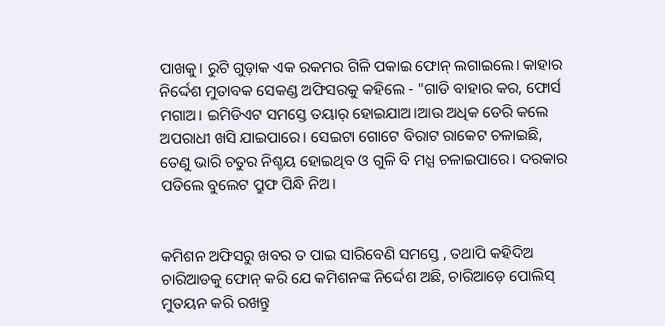ପାଖକୁ। ରୁଟି ଗୁଡ଼ାକ ଏକ ରକମର ଗିଳି ପକାଇ ଫୋନ୍ ଲଗାଇଲେ। କାହାର ନିର୍ଦ୍ଦେଶ ମୁତାବକ ସେକଣ୍ଡ ଅଫିସରକୁ କହିଲେ - "ଗାଡି ବାହାର କର, ଫୋର୍ସ ମଗାଅ। ଇମିଡିଏଟ ସମସ୍ତେ ତୟାର୍ ହୋଇଯାଅ।ଆଉ ଅଧିକ ଡେରି କଲେ ଅପରାଧୀ ଖସି ଯାଇପାରେ। ସେଇଟା ଗୋଟେ ବିରାଟ ରାକେଟ ଚଳାଇଛି, ତେଣୁ ଭାରି ଚତୁର ନିଶ୍ଚୟ ହୋଇଥିବ ଓ ଗୁଳି ବି ମଧ୍ଯ ଚଳାଇପାରେ। ଦରକାର ପଡିଲେ ବୁଲେଟ ପ୍ରୁଫ ପିନ୍ଧି ନିଅ।


କମିଶନ ଅଫିସରୁ ଖବର ତ ପାଇ ସାରିବେଣି ସମସ୍ତେ , ତଥାପି କହିଦିଅ ଚାରିଆଡକୁ ଫୋନ୍ କରି ଯେ କମିଶନଙ୍କ ନିର୍ଦ୍ଦେଶ ଅଛି, ଚାରିଆଡ଼େ ପୋଲିସ୍ ମୁତୟନ କରି ରଖନ୍ତୁ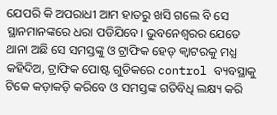ଯେପରି କି ଅପରାଧୀ ଆମ ହାତରୁ ଖସି ଗଲେ ବି ସେ ସ୍ଥାନମାନଙ୍କରେ ଧରା ପଡିଯିବେ। ଭୁବନେଶ୍ବରର ଯେତେ ଥାନା ଅଛି ସେ ସମସ୍ତଙ୍କୁ ଓ ଟ୍ରାଫିକ ହେଡ୍ କ୍ୱାଟରକୁ ମଧ୍ଯ କହିଦିଅ, ଟ୍ରାଫିକ ପୋଷ୍ଟ ଗୁଡିକରେ control ବ୍ୟବସ୍ଥାକୁ ଟିକେ କଡ଼ାକଡ଼ି କରିବେ ଓ ସମସ୍ତଙ୍କ ଗତିବିଧି ଲକ୍ଷ୍ୟ କରି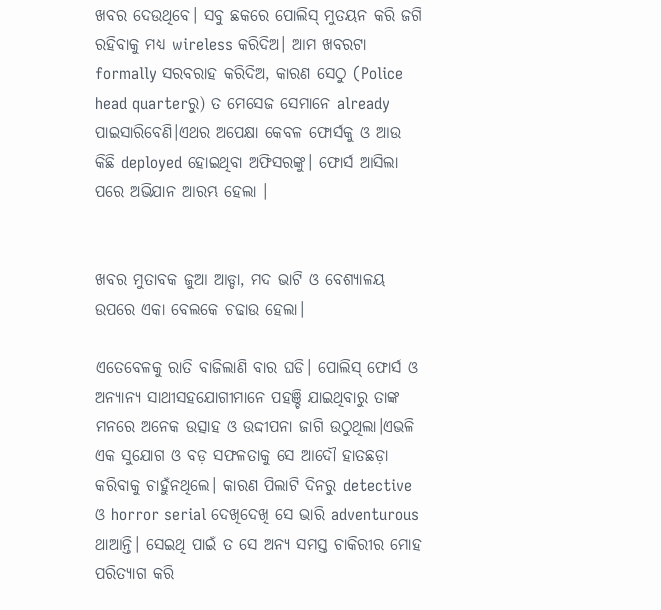ଖବର ଦେଉଥିବେ। ସବୁ ଛକରେ ପୋଲିସ୍ ମୁତୟନ କରି ଜଗି ରହିବାକୁ ମଧ୍ଯ wireless କରିଦିଅ। ଆମ ଖବରଟା formally ସରବରାହ କରିଦିଅ, କାରଣ ସେଠୁ (Police head quarterରୁ) ତ ମେସେଜ ସେମାନେ already ପାଇସାରିବେଣି।ଏଥର ଅପେକ୍ଷା କେବଳ ଫୋର୍ସକୁ ଓ ଆଉ କିଛି deployed ହୋଇଥିବା ଅଫିସରଙ୍କୁ। ଫୋର୍ସ ଆସିଲା ପରେ ଅଭିଯାନ ଆରମ୍ଭ ହେଲା ।


ଖବର ମୁତାବକ ଜୁଆ ଆଡ୍ଡା, ମଦ ଭାଟି ଓ ବେଶ୍ୟାଳୟ ଉପରେ ଏକା ବେଲକେ ଚଢାଉ ହେଲା।

ଏତେବେଳକୁ ରାତି ବାଜିଲାଣି ବାର ଘଡି। ପୋଲିସ୍ ଫୋର୍ସ ଓ ଅନ୍ୟାନ୍ୟ ସାଥୀସହଯୋଗୀମାନେ ପହଞ୍ଚି ଯାଇଥିବାରୁ ତାଙ୍କ ମନରେ ଅନେକ ଉତ୍ସାହ ଓ ଉଦ୍ଦୀପନା ଜାଗି ଉଠୁଥିଲା।ଏଭଳି ଏକ ସୁଯୋଗ ଓ ବଡ଼ ସଫଳତାକୁ ସେ ଆଦୌ ହାତଛଡ଼ା କରିବାକୁ ଚାହୁଁନଥିଲେ। କାରଣ ପିଲାଟି ଦିନରୁ detective ଓ horror serial ଦେଖିଦେଖି ସେ ଭାରି adventurous ଥାଆନ୍ତି। ସେଇଥି ପାଇଁ ତ ସେ ଅନ୍ୟ ସମସ୍ତ ଚାକିରୀର ମୋହ ପରିତ୍ୟାଗ କରି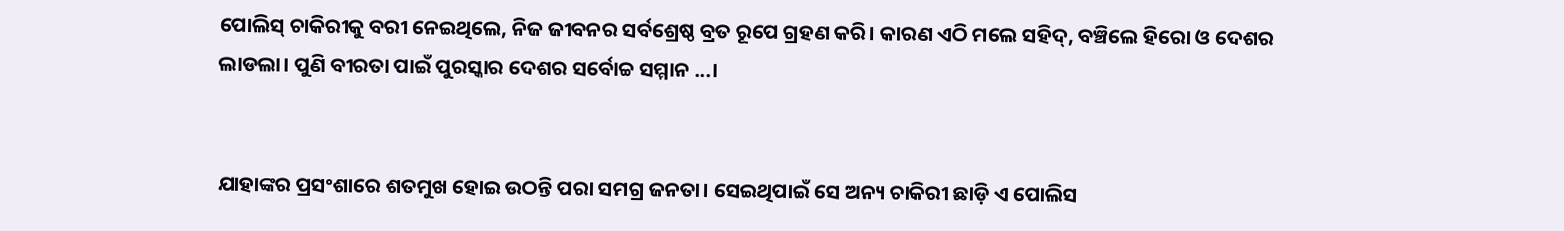ପୋଲିସ୍ ଚାକିରୀକୁ ବରୀ ନେଇଥିଲେ, ନିଜ ଜୀବନର ସର୍ବଶ୍ରେଷ୍ଠ ବ୍ରତ ରୂପେ ଗ୍ରହଣ କରି। କାରଣ ଏଠି ମଲେ ସହିଦ୍, ବଞ୍ଚିଲେ ହିରୋ ଓ ଦେଶର ଲାଡଲା। ପୁଣି ବୀରତା ପାଇଁ ପୁରସ୍କାର ଦେଶର ସର୍ବୋଚ୍ଚ ସମ୍ମାନ ...।


ଯାହାଙ୍କର ପ୍ରସଂଶାରେ ଶତମୁଖ ହୋଇ ଉଠନ୍ତି ପରା ସମଗ୍ର ଜନତା। ସେଇଥିପାଇଁ ସେ ଅନ୍ୟ ଚାକିରୀ ଛାଡ଼ି ଏ ପୋଲିସ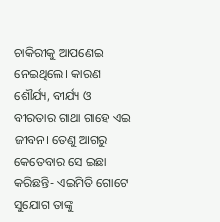ଚାକିରୀକୁ ଆପଣେଇ ନେଇଥିଲେ। କାରଣ ଶୌର୍ଯ୍ୟ, ବୀର୍ଯ୍ୟ ଓ ବୀରତାର ଗାଥା ଗାହେ ଏଇ ଜୀବନ। ତେଣୁ ଆଗରୁ କେତେବାର ସେ ଇଛା କରିଛନ୍ତି- ଏଇମିତି ଗୋଟେ ସୁଯୋଗ ତାଙ୍କୁ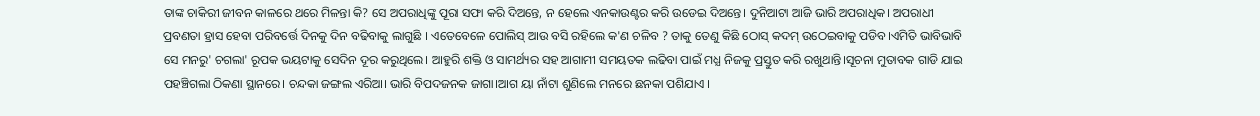ତାଙ୍କ ଚାକିରୀ ଜୀବନ କାଳରେ ଥରେ ମିଳନ୍ତା କି? ସେ ଅପରାଧିଙ୍କୁ ପୂରା ସଫା କରି ଦିଅନ୍ତେ, ନ ହେଲେ ଏନକାଉଣ୍ଟର କରି ଉଡେଇ ଦିଅନ୍ତେ। ଦୁନିଆଟା ଆଜି ଭାରି ଅପରାଧିକ। ଅପରାଧୀ ପ୍ରବଣତା ହ୍ରାସ ହେବା ପରିବର୍ତ୍ତେ ଦିନକୁ ଦିନ ବଢିବାକୁ ଲାଗୁଛି । ଏତେବେଳେ ପୋଲିସ୍ ଆଉ ବସି ରହିଲେ କ'ଣ ଚଳିବ ? ତାକୁ ତେଣୁ କିଛି ଠୋସ୍ କଦମ୍ ଉଠେଇବାକୁ ପଡିବ।ଏମିତି ଭାବିଭାବି ସେ ମନରୁ' ଚଗଲା' ରୂପକ ଭୟଟାକୁ ସେଦିନ ଦୂର କରୁଥିଲେ। ଆହୁରି ଶକ୍ତି ଓ ସାମର୍ଥ୍ୟର ସହ ଆଗାମୀ ସମୟତକ ଲଢିବା ପାଇଁ ମଧ୍ଯ ନିଜକୁ ପ୍ରସ୍ତୁତ କରି ରଖୁଥାନ୍ତି।ସୂଚନା ମୁତାବକ ଗାଡି ଯାଇ ପହଞ୍ଚିଗଲା ଠିକଣା ସ୍ଥାନରେ। ଚନ୍ଦକା ଜଙ୍ଗଲ ଏରିଆ। ଭାରି ବିପଦଜନକ ଜାଗା।ଆଗ ୟା ନାଁଟା ଶୁଣିଲେ ମନରେ ଛନକା ପଶିଯାଏ ।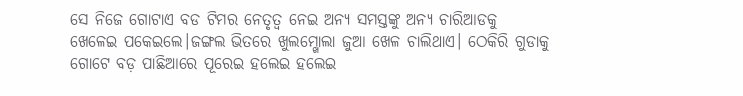ସେ ନିଜେ ଗୋଟାଏ ବଡ ଟିମର ନେତୃତ୍ୱ ନେଇ ଅନ୍ୟ ସମସ୍ତଙ୍କୁ ଅନ୍ୟ ଚାରିଆଡକୁ ଖେଳେଇ ପକେଇଲେ।ଜଙ୍ଗଲ ଭିତରେ ଖୁଲମ୍ଖୋଲା ଜୁଆ ଖେଳ ଚାଲିଥାଏ। ଠେକିରି ଗୁଡାକୁ ଗୋଟେ ବଡ଼ ପାଛିଆରେ ପୂରେଇ ହଲେଇ ହଲେଇ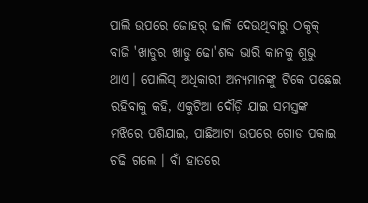ପାଲି ଉପରେ ଜୋହର୍ ଢାଳି ଦେଉଥିବାରୁ ଠକ୍ଠକ୍ ବାଜି 'ଖାଡୁର ଖାଡୁ ଢୋ'ଶବ୍ଦ ଭାରି କାନକୁ ଶୁଭୁ ଥାଏ। ପୋଲିସ୍ ଅଧିକାରୀ ଅନ୍ୟମାନଙ୍କୁ ଟିକେ ପଛେଇ ରହିବାକୁ କହି, ଏକୁଟିଆ ଦୌଡ଼ି ଯାଇ ସମସ୍ତଙ୍କ ମଝିରେ ପଶିଯାଇ, ପାଛିଆଟା ଉପରେ ଗୋଡ ପକାଇ ଚଢି ଗଲେ । ବାଁ ହାତରେ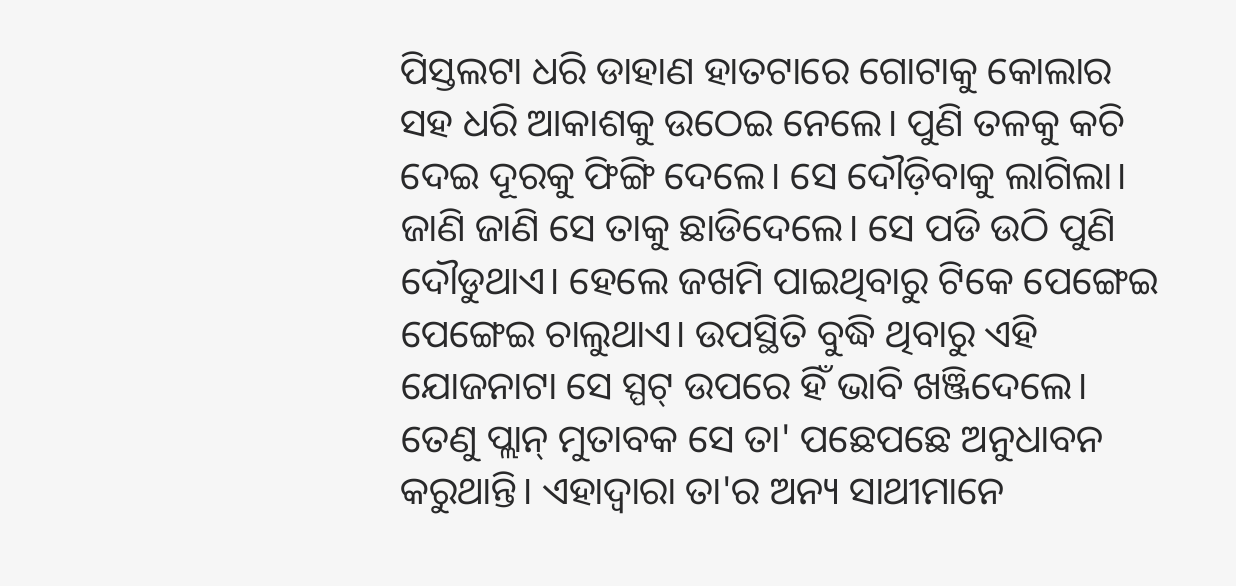ପିସ୍ତଲଟା ଧରି ଡାହାଣ ହାତଟାରେ ଗୋଟାକୁ କୋଲାର ସହ ଧରି ଆକାଶକୁ ଉଠେଇ ନେଲେ। ପୁଣି ତଳକୁ କଚି ଦେଇ ଦୂରକୁ ଫିଙ୍ଗି ଦେଲେ। ସେ ଦୌଡ଼ିବାକୁ ଲାଗିଲା। ଜାଣି ଜାଣି ସେ ତାକୁ ଛାଡିଦେଲେ। ସେ ପଡି ଉଠି ପୁଣି ଦୌଡୁଥାଏ। ହେଲେ ଜଖମି ପାଇଥିବାରୁ ଟିକେ ପେଙ୍ଗେଇ ପେଙ୍ଗେଇ ଚାଲୁଥାଏ। ଉପସ୍ଥିତି ବୁଦ୍ଧି ଥିବାରୁ ଏହି ଯୋଜନାଟା ସେ ସ୍ପଟ୍ ଉପରେ ହିଁ ଭାବି ଖଞ୍ଜିଦେଲେ। ତେଣୁ ପ୍ଲାନ୍ ମୁତାବକ ସେ ତା' ପଛେପଛେ ଅନୁଧାବନ କରୁଥାନ୍ତି। ଏହାଦ୍ୱାରା ତା'ର ଅନ୍ୟ ସାଥୀମାନେ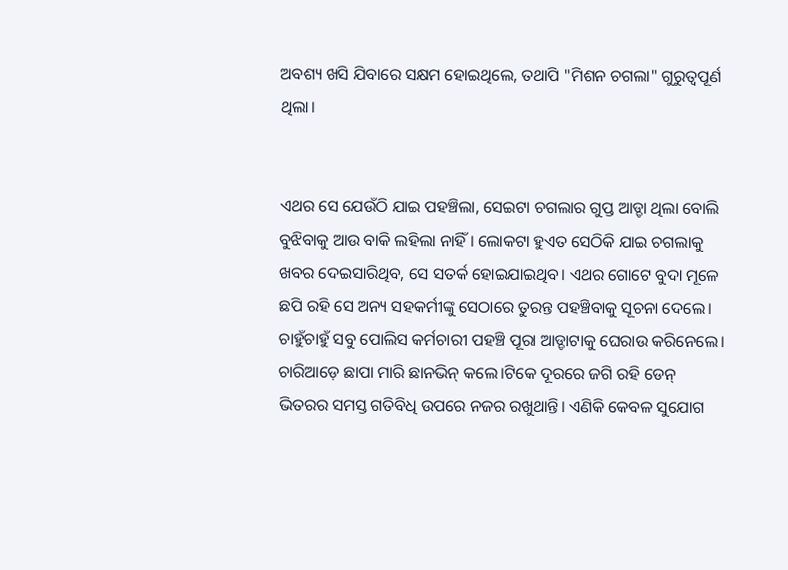ଅବଶ୍ୟ ଖସି ଯିବାରେ ସକ୍ଷମ ହୋଇଥିଲେ, ତଥାପି "ମିଶନ ଚଗଲା" ଗୁରୁତ୍ଵପୂର୍ଣ ଥିଲା।


ଏଥର ସେ ଯେଉଁଠି ଯାଇ ପହଞ୍ଚିଲା, ସେଇଟା ଚଗଲାର ଗୁପ୍ତ ଆଡ୍ଡା ଥିଲା ବୋଲି ବୁଝିବାକୁ ଆଉ ବାକି ଲହିଲା ନାହିଁ । ଲୋକଟା ହୁଏତ ସେଠିକି ଯାଇ ଚଗଲାକୁ ଖବର ଦେଇସାରିଥିବ, ସେ ସତର୍କ ହୋଇଯାଇଥିବ। ଏଥର ଗୋଟେ ବୁଦା ମୂଳେ ଛପି ରହି ସେ ଅନ୍ୟ ସହକର୍ମୀଙ୍କୁ ସେଠାରେ ତୁରନ୍ତ ପହଞ୍ଚିବାକୁ ସୂଚନା ଦେଲେ। ଚାହୁଁଚାହୁଁ ସବୁ ପୋଲିସ କର୍ମଚାରୀ ପହଞ୍ଚି ପୂରା ଆଡ୍ଡାଟାକୁ ଘେରାଉ କରିନେଲେ। ଚାରିଆଡ଼େ ଛାପା ମାରି ଛାନଭିନ୍ କଲେ।ଟିକେ ଦୂରରେ ଜଗି ରହି ଡେନ୍ ଭିତରର ସମସ୍ତ ଗତିବିଧି ଉପରେ ନଜର ରଖୁଥାନ୍ତି। ଏଣିକି କେବଳ ସୁଯୋଗ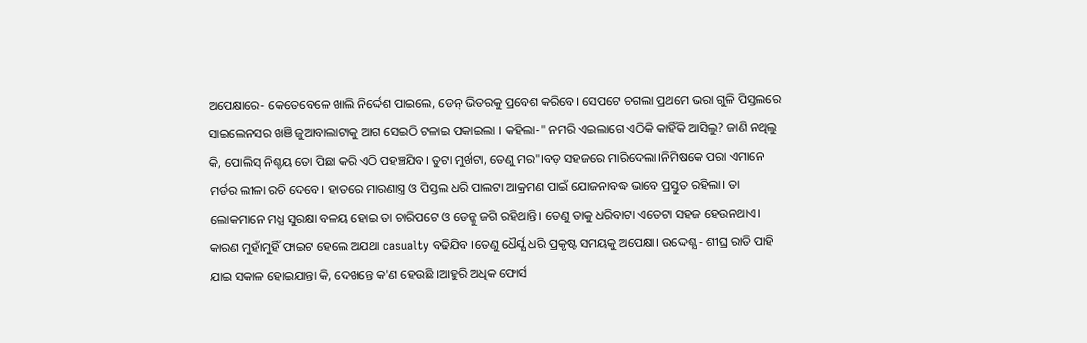ଅପେକ୍ଷାରେ- କେତେବେଳେ ଖାଲି ନିର୍ଦ୍ଦେଶ ପାଇଲେ, ଡେନ୍ ଭିତରକୁ ପ୍ରବେଶ କରିବେ। ସେପଟେ ଚଗଲା ପ୍ରଥମେ ଭରା ଗୁଳି ପିସ୍ତଲରେ ସାଇଲେନସର ଖଞି ଜୁଆବାଲାଟାକୁ ଆଗ ସେଇଠି ଟଳାଇ ପକାଇଲା । କହିଲା-" ନମରି ଏଇଲାଗେ ଏଠିକି କାହିଁକି ଆସିଲୁ? ଜାଣି ନଥିଲୁ କି, ପୋଲିସ୍ ନିଶ୍ଚୟ ତୋ ପିଛା କରି ଏଠି ପହଞ୍ଚଯିବ। ତୁଟା ମୁର୍ଖଟା, ତେଣୁ ମର"।ବଡ଼ ସହଜରେ ମାରିଦେଲା।ନିମିଷକେ ପରା ଏମାନେ ମର୍ଡର ଲୀଳା ରଚି ଦେବେ। ହାତରେ ମାରଣାସ୍ତ୍ର ଓ ପିସ୍ତଲ ଧରି ପାଲଟା ଆକ୍ରମଣ ପାଇଁ ଯୋଜନାବଦ୍ଧ ଭାବେ ପ୍ରସ୍ତୁତ ରହିଲା। ତା ଲୋକମାନେ ମଧ୍ଯ ସୁରକ୍ଷା ବଳୟ ହୋଇ ତା ଚାରିପଟେ ଓ ଡେନ୍କୁ ଜଗି ରହିଥାନ୍ତି। ତେଣୁ ତାକୁ ଧରିବାଟା ଏତେଟା ସହଜ ହେଉନଥାଏ। କାରଣ ମୁହାଁମୁହିଁ ଫାଇଟ ହେଲେ ଅଯଥା casualty ବଢିଯିବ ।ତେଣୁ ଧୈର୍ଯ୍ଯ ଧରି ପ୍ରକୃଷ୍ଟ ସମୟକୁ ଅପେକ୍ଷା। ଉଦ୍ଦେଶ୍ଯ - ଶୀଘ୍ର ରାତି ପାହି ଯାଇ ସକାଳ ହୋଇଯାନ୍ତା କି, ଦେଖନ୍ତେ କ'ଣ ହେଉଛି ।ଆହୁରି ଅଧିକ ଫୋର୍ସ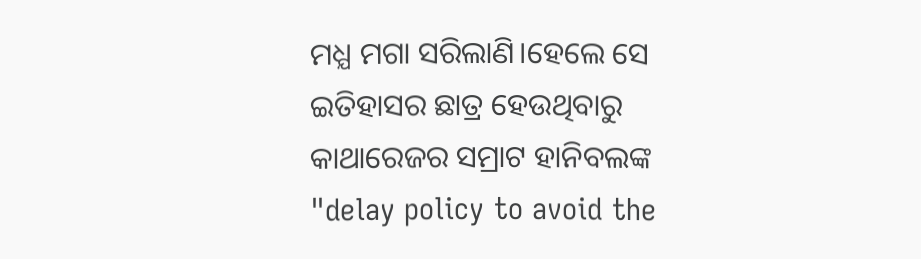ମଧ୍ଯ ମଗା ସରିଲାଣି।ହେଲେ ସେ ଇତିହାସର ଛାତ୍ର ହେଉଥିବାରୁ କାଥାରେଜର ସମ୍ରାଟ ହାନିବଲଙ୍କ "delay policy to avoid the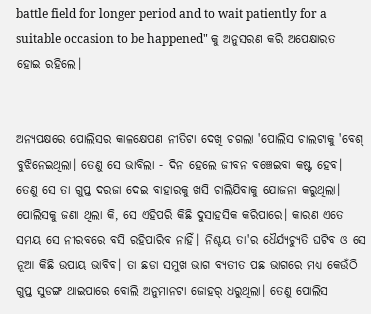battle field for longer period and to wait patiently for a suitable occasion to be happened" କୁ ଅନୁସରଣ କରି ଅପେକ୍ଷାରତ ହୋଇ ରହିଲେ।


ଅନ୍ୟପକ୍ଷରେ ପୋଲିସର କାଳକ୍ଷେପଣ ନୀତିଟା ଦେଖି ଚଗଲା 'ପୋଲିସ ଚାଲଟାକୁ 'ବେଶ୍ ବୁଝିନେଇଥିଲା। ତେଣୁ ସେ ଭାବିଲା - ଦିନ ହେଲେ ଜୀବନ ବଞ୍ଚେଇବା କଷ୍ଟ ହେବ। ତେଣୁ ସେ ତା ଗୁପ୍ତ ଦରଜା ଦେଇ ବାହାରକୁ ଖସି ଚାଲିଯିବାକୁ ଯୋଜନା କରୁଥିଲା। ପୋଲିସକୁ ଜଣା ଥିଲା କି, ସେ ଏହିପରି କିଛି ଦୁସାହସିକ କରିପାରେ। କାରଣ ଏତେ ସମୟ ସେ ନୀରବରେ ବସି ରହିପାରିବ ନାହିଁ। ନିଶ୍ଚୟ ତା'ର ଧୈର୍ଯ୍ଯଚ୍ୟୁତି ଘଟିବ ଓ ସେ ନୂଆ କିଛି ଉପାୟ ଭାବିବ। ତା ଛଡା ସମୁଖ ଭାଗ ବ୍ୟତୀତ ପଛ ଭାଗରେ ମଧ୍ଯ କେଉଁଠି ଗୁପ୍ତ ସୁଡଙ୍ଗ ଥାଇପାରେ ବୋଲି ଅନୁମାନଟା ଜୋହର୍ ଧରୁଥିଲା। ତେଣୁ ପୋଲିସ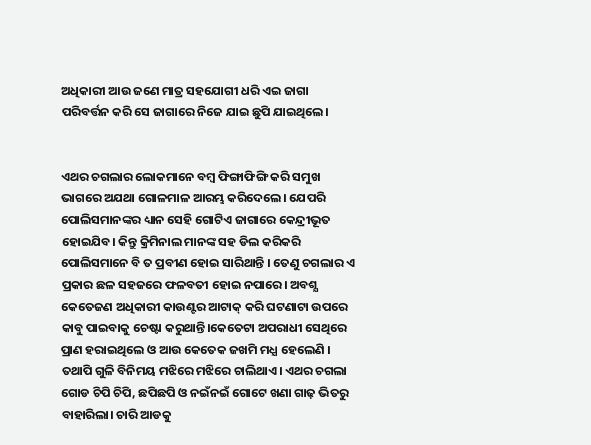ଅଧିକାରୀ ଆଉ ଜଣେ ମାତ୍ର ସହଯୋଗୀ ଧରି ଏଇ ଜାଗା ପରିବର୍ତ୍ତନ କରି ସେ ଜାଗାରେ ନିଜେ ଯାଇ ଛୁପି ଯାଇଥିଲେ।


ଏଥର ଚଗଲାର ଲୋକମାନେ ବମ୍ବ ଫିଙ୍ଗାଫିଙ୍ଗି କରି ସମୁଖ ଭାଗରେ ଅଯଥା ଗୋଳମାଳ ଆରମ୍ଭ କରିଦେଲେ। ଯେପରି ପୋଲିସମାନଙ୍କର ଧ୍ୟାନ ସେହି ଗୋଟିଏ ଜାଗାରେ କେନ୍ଦ୍ରୀଭୂତ ହୋଇଯିବ। କିନ୍ତୁ କ୍ରିମିନାଲ ମାନଙ୍କ ସହ ଡିଲ କରିକରି ପୋଲିସମାନେ ବି ତ ପ୍ରବୀଣ ହୋଇ ସାରିଥାନ୍ତି । ତେଣୁ ଚଗଲାର ଏ ପ୍ରକାର ଛଳ ସହଜରେ ଫଳବତୀ ହୋଇ ନପାରେ। ଅବଶ୍ଯ କେତେଜଣ ଅଧିକାରୀ କାଉଣ୍ଟର ଆଟାକ୍ କରି ଘଟଣାଟା ଉପରେ କାବୁ ପାଇବାକୁ ଚେଷ୍ଟା କରୁଥାନ୍ତି।କେତେଟା ଅପରାଧୀ ସେଥିରେ ପ୍ରାଣ ହରାଇଥିଲେ ଓ ଆଉ କେତେକ ଜଖମି ମଧ୍ଯ ହେଲେଣି । ତଥାପି ଗୁଳି ବିନିମୟ ମଝିରେ ମଝିରେ ଚାଲିଥାଏ। ଏଥର ଚଗଲା ଗୋଡ ଚିପି ଚିପି, ଛପିଛପି ଓ ନଇଁନଇଁ ଗୋଟେ ଖଣା ଗାଢ଼ ଭିତରୁ ବାହାରିଲା। ଚାରି ଆଡକୁ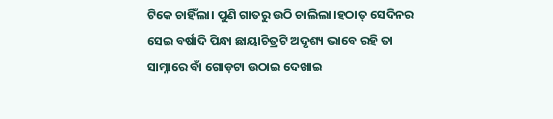ଟିକେ ଚାହିଁଲା। ପୁଣି ଗାତରୁ ଉଠି ଚାଲିଲା।ହଠାତ୍ ସେଦିନର ସେଇ ବର୍ଷାଦି ପିନ୍ଧା ଛାୟାଚିତ୍ରଟି ଅଦୃଶ୍ୟ ଭାବେ ରହି ତା ସାମ୍ନାରେ ବାଁ ଗୋଡ଼ଟା ଉଠାଇ ଦେଖାଇ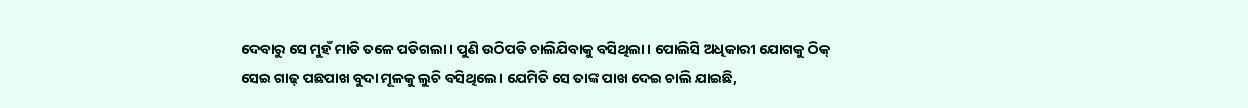ଦେବାରୁ ସେ ମୁହଁ ମାଡି ତଳେ ପଡିଗଲା। ପୁଣି ଉଠିପଡି ଚାଲିଯିବାକୁ ବସିଥିଲା। ପୋଲିସି ଅଧିକାରୀ ଯୋଗକୁ ଠିକ୍ ସେଇ ଗାଢ଼ ପଛପାଖ ବୁଦା ମୂଳକୁ ଲୁଚି ବସିଥିଲେ। ଯେମିତି ସେ ତାଙ୍କ ପାଖ ଦେଇ ଚାଲି ଯାଇଛି,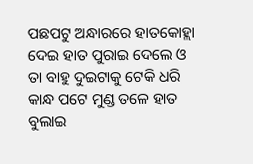ପଛପଟୁ ଅନ୍ଧାରରେ ହାତକୋହ୍ଲା ଦେଇ ହାତ ପୁରାଇ ଦେଲେ ଓ ତା ବାହୁ ଦୁଇଟାକୁ ଟେକି ଧରି କାନ୍ଧ ପଟେ ମୁଣ୍ଡ ତଳେ ହାତ ବୁଲାଇ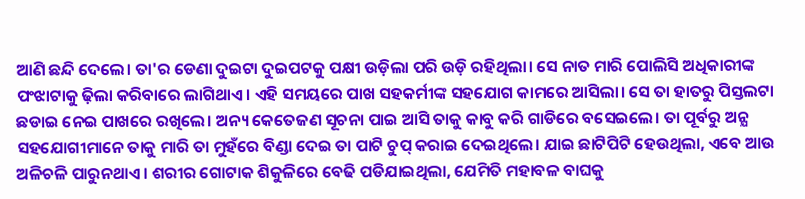ଆଣି ଛନ୍ଦି ଦେଲେ। ତା'ର ଡେଣା ଦୁଇଟା ଦୁଇପଟକୁ ପକ୍ଷୀ ଉଡ଼ିଲା ପରି ଉଡ଼ି ରହିଥିଲା। ସେ ନାତ ମାରି ପୋଲିସି ଅଧିକାରୀଙ୍କ ପଂଝାଟାକୁ ଢ଼ିଲା କରିବାରେ ଲାଗିଥାଏ। ଏହି ସମୟରେ ପାଖ ସହକର୍ମୀଙ୍କ ସହଯୋଗ କାମରେ ଆସିଲା। ସେ ତା ହାତରୁ ପିସ୍ତଲଟା ଛଡାଇ ନେଇ ପାଖରେ ରଖିଲେ। ଅନ୍ୟ କେତେଜଣ ସୂଚନା ପାଇ ଆସି ତାକୁ କାବୁ କରି ଗାଡିରେ ବସେଇଲେ। ତା ପୂର୍ବରୁ ଅନ୍ଯ ସହଯୋଗୀମାନେ ତାକୁ ମାରି ତା ମୁହଁରେ ବିଣ୍ଡା ଦେଇ ତା ପାଟି ଚୁପ୍ କରାଇ ଦେଇଥିଲେ। ଯାଇ ଛାଟିପିଟି ହେଉଥିଲା, ଏବେ ଆଉ ଅଳିଚଳି ପାରୁନଥାଏ। ଶରୀର ଗୋଟାକ ଶିକୁଳିରେ ବେଢି ପଡିଯାଇଥିଲା, ଯେମିତି ମହାବଳ ବାଘକୁ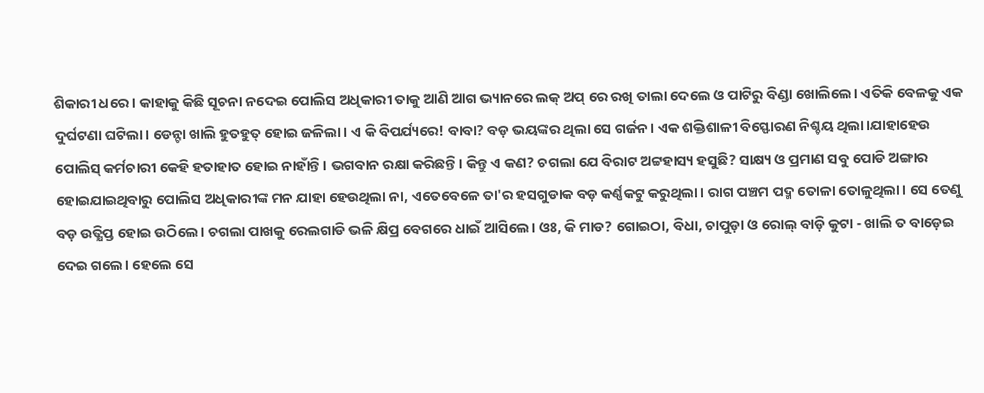ଶିକାରୀ ଧରେ । କାହାକୁ କିଛି ସୂଚନା ନଦେଇ ପୋଲିସ ଅଧିକାରୀ ତାକୁ ଆଣି ଆଗ ଭ୍ୟାନରେ ଲକ୍ ଅପ୍ ରେ ରଖି ତାଲା ଦେଲେ ଓ ପାଟିରୁ ବିଣ୍ଡା ଖୋଲିଲେ। ଏତିକି ବେଳକୁ ଏକ ଦୁର୍ଘଟଣା ଘଟିଲା। ଡେନ୍ଟା ଖାଲି ହୁତହୁତ୍ ହୋଇ ଜଳିଲା। ଏ କି ବିପର୍ଯ୍ୟରେ! ବାବା? ବଡ଼ ଭୟଙ୍କର ଥିଲା ସେ ଗର୍ଜନ। ଏକ ଶକ୍ତିଶାଳୀ ବିସ୍ଫୋରଣ ନିଶ୍ଚୟ ଥିଲା।ଯାହାହେଉ ପୋଲିସ୍ କର୍ମଚାରୀ କେହି ହତାହାତ ହୋଇ ନାହାଁନ୍ତି। ଭଗବାନ ରକ୍ଷା କରିଛନ୍ତି। କିନ୍ତୁ ଏ କଣ? ଚଗଲା ଯେ ବିରାଟ ଅଟ୍ଟହାସ୍ୟ ହସୁଛି? ସାକ୍ଷ୍ୟ ଓ ପ୍ରମାଣ ସବୁ ପୋଡି ଅଙ୍ଗାର ହୋଇଯାଇଥିବାରୁ ପୋଲିସ ଅଧିକାରୀଙ୍କ ମନ ଯାହା ହେଉଥିଲା ନା, ଏତେବେଳେ ତା'ର ହସଗୁଡାକ ବଡ଼ କର୍ଣ୍ଣକଟୁ କରୁଥିଲା। ରାଗ ପଞ୍ଚମ ପଦ୍ମ ତୋଳା ତୋଳୁଥିଲା। ସେ ତେଣୁ ବଡ଼ ଉତ୍କ୍ଷିପ୍ତ ହୋଇ ଉଠିଲେ। ଚଗଲା ପାଖକୁ ରେଲଗାଡି ଭଳି କ୍ଷିପ୍ର ବେଗରେ ଧାଇଁ ଆସିଲେ। ଓଃ, କି ମାଡ? ଗୋଇଠା, ବିଧା, ଚାପୁଡ଼ା ଓ ରୋଲ୍ ବାଡ଼ି କୁଟା - ଖାଲି ତ ବାଡ଼େଇ ଦେଇ ଗଲେ। ହେଲେ ସେ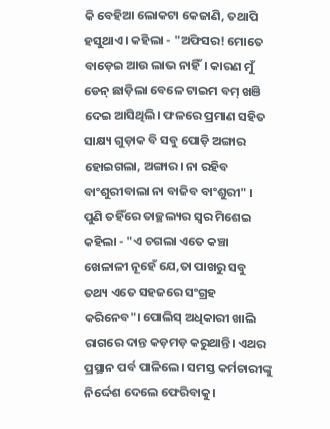କି ବେହିଆ ଲୋକଟା କେଜାଣି, ତଥାପି ହସୁଥାଏ। କହିଲା - "ଅଫିସର! ମୋତେ ବାଡ଼େଇ ଆଉ ଲାଭ ନାହିଁ। କାରଣ ମୁଁ ଡେନ୍ ଛାଡ଼ିଲା ବେଳେ ଟାଇମ ବମ୍ ଖଞି ଦେଇ ଆସିଥିଲି। ଫଳରେ ପ୍ରମାଣ ସହିତ ସାକ୍ଷ୍ୟ ଗୁଡ଼ାକ ବି ସବୁ ପୋଡ଼ି ଅଙ୍ଗାର ହୋଇଗଲା, ଅଙ୍ଗାର। ନା ରହିବ ବାଂଶୁରୀବାଲା ନା ବାଜିବ ବାଂଶୁରୀ" । ପୁଣି ତହିଁରେ ତାଚ୍ଛଲ୍ୟର ସ୍ଵର ମିଶେଇ କହିଲା - "ଏ ଚଗଲା ଏତେ କଞ୍ଚା ଖେଳାଳୀ ନୂହେଁ ଯେ,ତା ପାଖରୁ ସବୁ ତଥ୍ୟ ଏତେ ସହଜରେ ସଂଗ୍ରହ କରିନେବ"। ପୋଲିସ୍ ଅଧିକାରୀ ଖାଲି ରାଗରେ ଦାନ୍ତ କଡ଼ମଡ଼ କରୁଥାନ୍ତି। ଏଥର ପ୍ରସ୍ଥାନ ପର୍ବ ପାଳିଲେ। ସମସ୍ତ କର୍ମଚାରୀଙ୍କୁ ନିର୍ଦ୍ଦେଶ ଦେଲେ ଫେରିବାକୁ।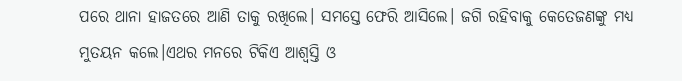ପରେ ଥାନା ହାଜତରେ ଆଣି ତାକୁ ରଖିଲେ। ସମସ୍ତେ ଫେରି ଆସିଲେ। ଜଗି ରହିବାକୁ କେତେଜଣଙ୍କୁ ମଧ୍ୟ ମୁତୟନ କଲେ।ଏଥର ମନରେ ଟିକିଏ ଆଶ୍ୱସ୍ତି ଓ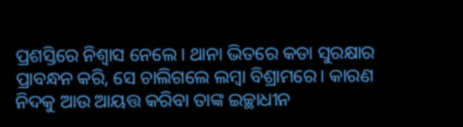ପ୍ରଶସ୍ତିରେ ନିଶ୍ଵାସ ନେଲେ। ଥାନା ଭିତରେ କଡା ସୁରକ୍ଷାର ପ୍ରାବନ୍ଧନ କରି, ସେ ଚାଲିଗଲେ ଲମ୍ବା ବିଶ୍ରାମରେ। କାରଣ ନିଦକୁ ଆଉ ଆୟତ୍ତ କରିବା ତାଙ୍କ ଇଚ୍ଛାଧୀନ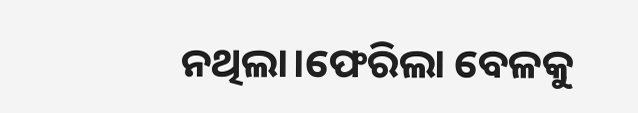ନଥିଲା।ଫେରିଲା ବେଳକୁ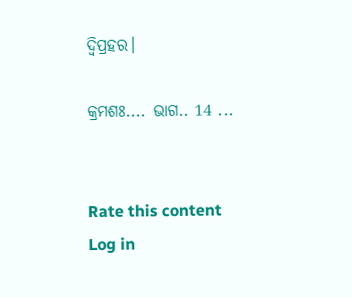ଦ୍ୱିପ୍ରହର।

କ୍ରମଶଃ.... ଭାଗ.. 14 ...


Rate this content
Log in